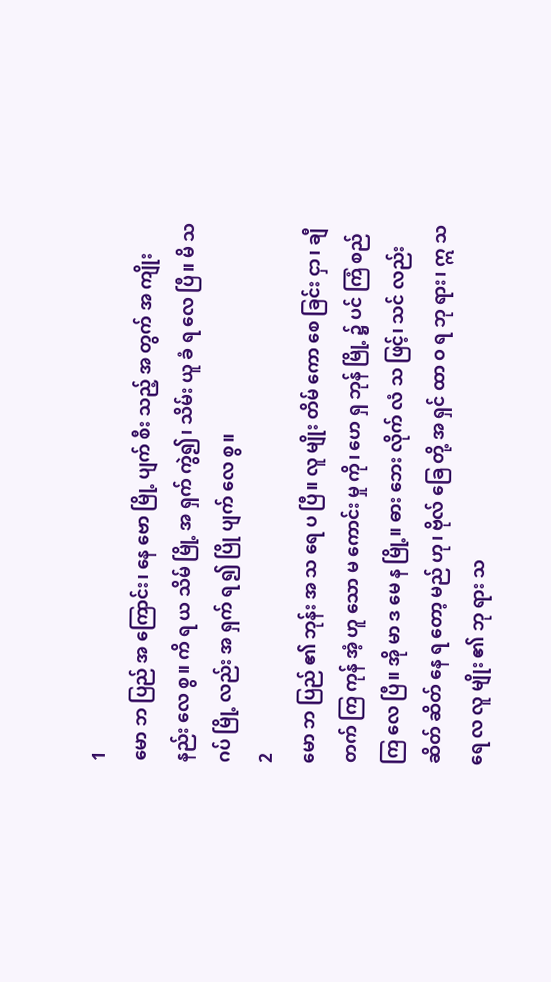1
မော ဘ ပြည် အ ကြောင်း၊ နေ ဗော မြို့ ပျက် စီး သည့် အ တွက် အ ကျိုး နည်း လေ စွ။ ကိ ရ ယ သိမ် မြို့ အ ရှက် ကွဲ၍၊ သိမ်း ယူ ခံ ရ လေ ပြီ။ မိ သ ဂပ် မြို့ လည်း အ ရှက် ရ ၍ ပြို ပျက် လေ စွ။
2
မော ဘ ပြည် ၏ ဘုန်း အ သ ရေ ပ ပြီ။ လူ မျိုး တိမ် ကော စေ ခြင်း ငှာ၊ ချီ တက် ကြ ကုန် အံ့ ဟူ သော မ ကောင်း မှု ကို၊ ဟေ ရှ ဘုန် မြို့ ၌ ပင် ကြံ စည် ကြ လေ ပြီ။ အို မာ ဒ မေ န မြို့။ ဓား ဘေး လိုက် လံ သ ဖြင့်၊ သင် လည်း ဆိတ် ဆိတ် နေ ရ တော့ မည် ဟု၊ ဗိုလ် ခြေ တို့ အ ရှင် ထာ ဝ ရ ဘု ရား၊ ဣ သ ရေ လ လူ မျိုး ၏ ဘု ရား သ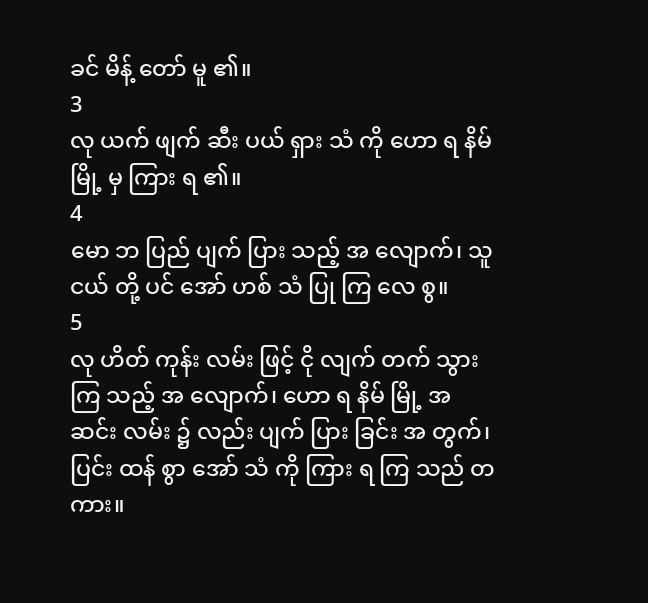ခင် မိန့် တော် မူ ၏။
3
လု ယက် ဖျက် ဆီး ပယ် ရှား သံ ကို ဟော ရ နိမ် မြို့ မှ ကြား ရ ၏။
4
မော ဘ ပြည် ပျက် ပြား သည့် အ လျောက်၊ သူ ငယ် တို့ ပင် အော် ဟစ် သံ ပြု ကြ လေ စွ။
5
လု ဟိတ် ကုန်း လမ်း ဖြင့် ငို လျက် တက် သွား ကြ သည့် အ လျောက်၊ ဟော ရ နိမ် မြို့ အ ဆင်း လမ်း ၌ လည်း ပျက် ပြား ခြင်း အ တွက်၊ ပြင်း ထန် စွာ အော် သံ ကို ကြား ရ ကြ သည် တ ကား။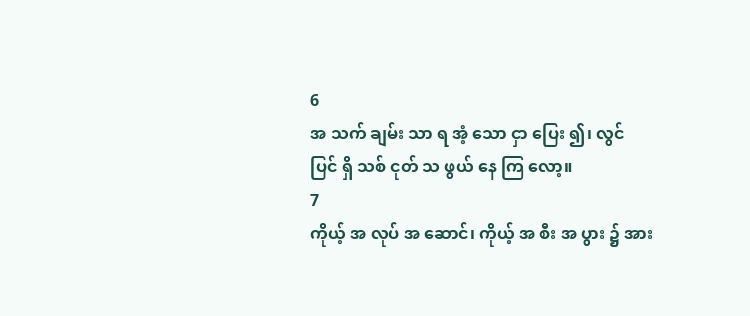6
အ သက် ချမ်း သာ ရ အံ့ သော ငှာ ပြေး ၍၊ လွင် ပြင် ရှိ သစ် ငုတ် သ ဖွယ် နေ ကြ လော့။
7
ကိုယ့် အ လုပ် အ ဆောင်၊ ကိုယ့် အ စီး အ ပွား ၌ အား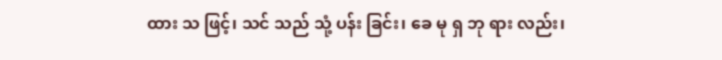ထား သ ဖြင့်၊ သင် သည် သုံ့ ပန်း ခြင်း၊ ခေ မု ရှ ဘု ရား လည်း၊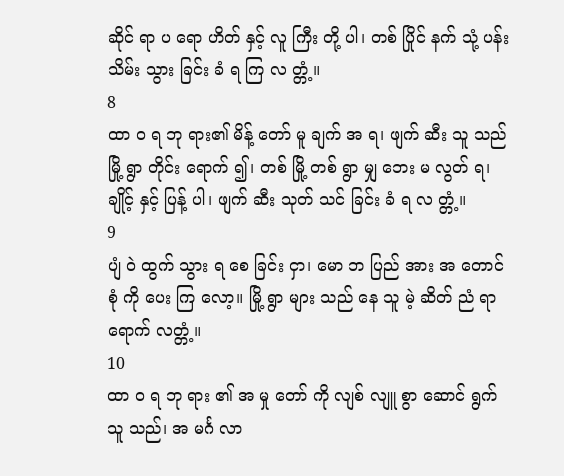ဆိုင် ရာ ပ ရော ဟိတ် နှင့် လူ ကြီး တို့ ပါ၊ တစ် ပြိုင် နက် သုံ့ ပန်း သိမ်း သွား ခြင်း ခံ ရ ကြ လ တ္တံ့။
8
ထာ ဝ ရ ဘု ရား၏ မိန့် တော် မူ ချက် အ ရ၊ ဖျက် ဆီး သူ သည် မြို့ ရွာ တိုင်း ရောက် ၍၊ တစ် မြို့ တစ် ရွာ မျှ ဘေး မ လွတ် ရ၊ ချိုင့် နှင့် ပြန့် ပါ၊ ဖျက် ဆီး သုတ် သင် ခြင်း ခံ ရ လ တ္တံ့။
9
ပျံ ဝဲ ထွက် သွား ရ စေ ခြင်း ငှာ၊ မော ဘ ပြည် အား အ တောင် စုံ ကို ပေး ကြ လော့။ မြို့ ရွာ များ သည် နေ သူ မဲ့ ဆိတ် ညံ ရာ ရောက် လတ္တံ့။
10
ထာ ဝ ရ ဘု ရား ၏ အ မှု တော် ကို လျစ် လျူ စွာ ဆောင် ရွက် သူ သည်၊ အ မင်္ဂ လာ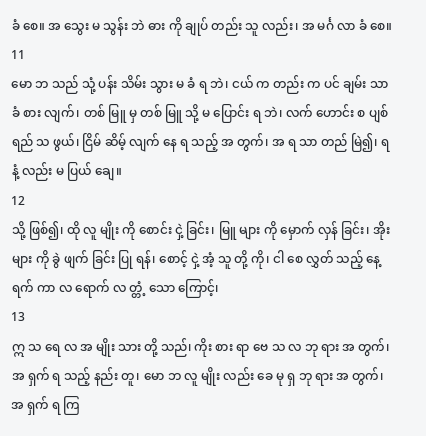ခံ စေ။ အ သွေး မ သွန်း ဘဲ ဓား ကို ချုပ် တည်း သူ လည်း၊ အ မင်္ဂ လာ ခံ စေ။
11
မော ဘ သည် သုံ့ ပန်း သိမ်း သွား မ ခံ ရ ဘဲ၊ ငယ် က တည်း က ပင် ချမ်း သာ ခံ စား လျက်၊ တစ် မြူ မှ တစ် မြူ သို့ မ ပြောင်း ရ ဘဲ၊ လက် ဟောင်း စ ပျစ် ရည် သ ဖွယ်၊ ငြိမ် ဆိမ့် လျက် နေ ရ သည့် အ တွက်၊ အ ရ သာ တည် မြဲ၍၊ ရ နံ့ လည်း မ ပြယ် ချေ။
12
သို့ ဖြစ်၍၊ ထို လူ မျိုး ကို စောင်း ငှဲ့ ခြင်း၊ မြူ များ ကို မှောက် လှန် ခြင်း၊ အိုး များ ကို ခွဲ ဖျက် ခြင်း ပြု ရန်၊ စောင့် ငှဲ့ အံ့ သူ တို့ ကို၊ ငါ စေ လွှတ် သည့် နေ့ ရက် ကာ လ ရောက် လ တ္တံ့ သော ကြောင့်၊
13
ဣ သ ရေ လ အ မျိုး သား တို့ သည်၊ ကိုး စား ရာ ဗေ သ လ ဘု ရား အ တွက်၊ အ ရှက် ရ သည့် နည်း တူ၊ မော ဘ လူ မျိုး လည်း ခေ မု ရှ ဘု ရား အ တွက်၊ အ ရှက် ရ ကြ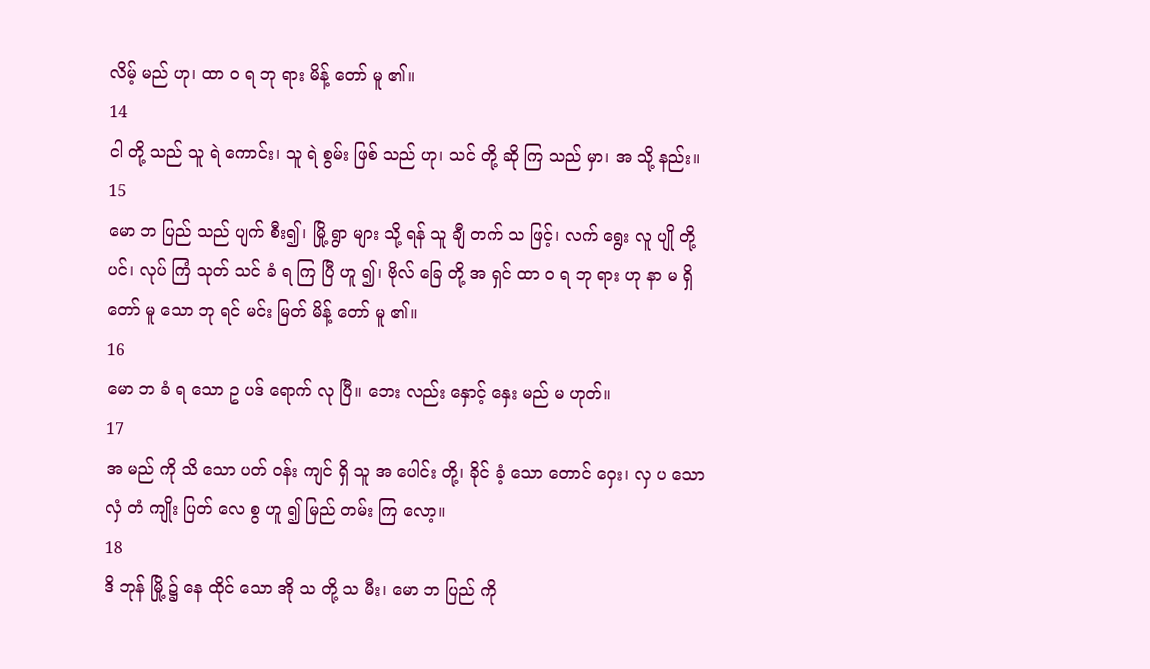လိမ့် မည် ဟု၊ ထာ ဝ ရ ဘု ရား မိန့် တော် မူ ၏။
14
ငါ တို့ သည် သူ ရဲ ကောင်း၊ သူ ရဲ စွမ်း ဖြစ် သည် ဟု၊ သင် တို့ ဆို ကြ သည် မှာ၊ အ သို့ နည်း။
15
မော ဘ ပြည် သည် ပျက် စီး၍၊ မြို့ ရွာ များ သို့ ရန် သူ ချီ တက် သ ဖြင့်၊ လက် ရွေး လူ ပျို တို့ ပင်၊ လုပ် ကြံ သုတ် သင် ခံ ရ ကြ ပြီ ဟူ ၍၊ ဗိုလ် ခြေ တို့ အ ရှင် ထာ ဝ ရ ဘု ရား ဟု နာ မ ရှိ တော် မူ သော ဘု ရင် မင်း မြတ် မိန့် တော် မူ ၏။
16
မော ဘ ခံ ရ သော ဥ ပဒ် ရောက် လု ပြီ။ ဘေး လည်း နှောင့် နှေး မည် မ ဟုတ်။
17
အ မည် ကို သိ သော ပတ် ဝန်း ကျင် ရှိ သူ အ ပေါင်း တို့၊ ခိုင် ခံ့ သော တောင် ဝှေး၊ လှ ပ သော လှံ တံ ကျိုး ပြတ် လေ စွ ဟူ ၍ မြည် တမ်း ကြ လော့။
18
ဒိ ဘုန် မြို့ ၌ နေ ထိုင် သော အို သ တို့ သ မီး၊ မော ဘ ပြည် ကို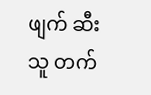ဖျက် ဆီး သူ တက်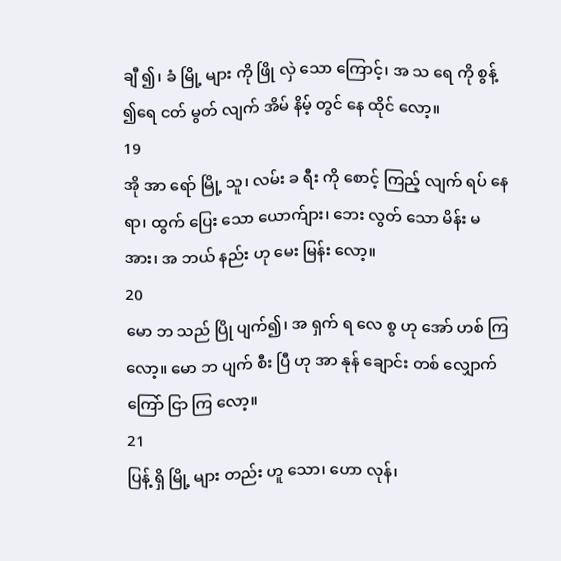ချီ ၍၊ ခံ မြို့ များ ကို ဖြို လှဲ သော ကြောင့်၊ အ သ ရေ ကို စွန့် ၍ရေ ငတ် မွတ် လျက် အိမ် နိမ့် တွင် နေ ထိုင် လော့။
19
အို အာ ရော် မြို့ သူ၊ လမ်း ခ ရီး ကို စောင့် ကြည့် လျက် ရပ် နေ ရာ၊ ထွက် ပြေး သော ယောက်ျား၊ ဘေး လွတ် သော မိန်း မ အား၊ အ ဘယ် နည်း ဟု မေး မြန်း လော့။
20
မော ဘ သည် ပြို ပျက်၍၊ အ ရှက် ရ လေ စွ ဟု အော် ဟစ် ကြ လော့။ မော ဘ ပျက် စီး ပြီ ဟု အာ နုန် ချောင်း တစ် လျှောက် ကြော် ငြာ ကြ လော့။
21
ပြန့် ရှိ မြို့ များ တည်း ဟူ သော၊ ဟော လုန်၊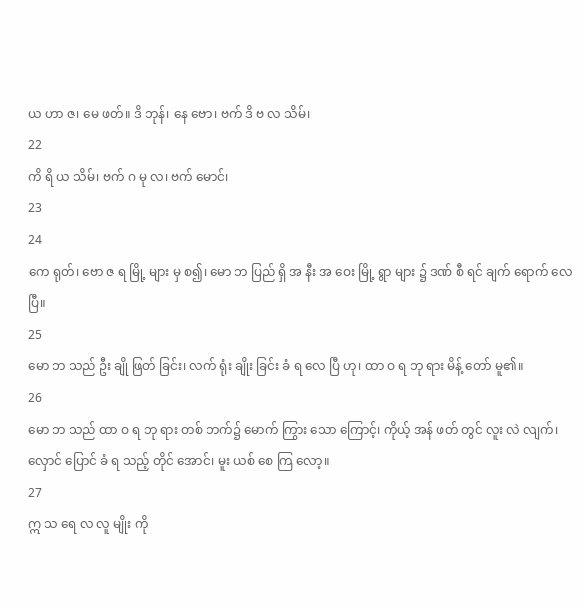ယ ဟာ ဇ၊ မေ ဖတ်။ ဒိ ဘုန်၊ နေ ဗော၊ ဗက် ဒိ ဗ လ သိမ်၊
22
ကိ ရိ ယ သိမ်၊ ဗက် ဂ မု လ၊ ဗက် မောင်၊
23
24
ကေ ရုတ်၊ ဗော ဇ ရ မြို့ များ မှ စ၍၊ မော ဘ ပြည် ရှိ အ နီး အ ဝေး မြို့ ရွာ များ ၌ ဒဏ် စီ ရင် ချက် ရောက် လေ ပြီ။
25
မော ဘ သည် ဦး ချို ဖြတ် ခြင်း၊ လက် ရုံး ချိုး ခြင်း ခံ ရ လေ ပြီ ဟု၊ ထာ ဝ ရ ဘု ရား မိန့် တော် မူ၏။
26
မော ဘ သည် ထာ ဝ ရ ဘု ရား တစ် ဘက်၌ မောက် ကြွား သော ကြောင့်၊ ကိုယ့် အန် ဖတ် တွင် လူး လဲ လျက်၊ လှောင် ပြောင် ခံ ရ သည့် တိုင် အောင်၊ မူး ယစ် စေ ကြ လော့။
27
ဣ သ ရေ လ လူ မျိုး ကို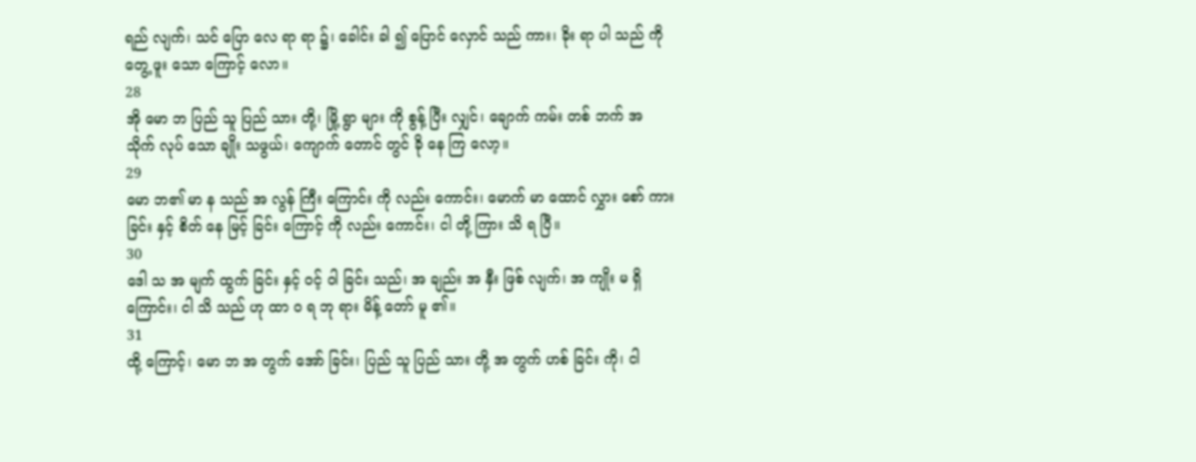ရည် လျက်၊ သင် ပြော လေ ရာ ရာ ၌၊ ခေါင်း ခါ ၍ ပြောင် လှောင် သည် ကား၊ ခိုး ရာ ပါ သည် ကို တွေ့ ဖူး သော ကြောင့် လော။
28
အို မော ဘ ပြည် သူ ပြည် သား တို့၊ မြို့ ရွာ များ ကို စွန့် ပြီး လျှင်၊ ချောက် ကမ်း တစ် ဘက် အ သိုက် လုပ် သော ချိုး သဖွယ်၊ ကျောက် တောင် တွင် ခို နေ ကြ လော့။
29
မော ဘ၏ မာ န သည် အ လွန် ကြီး ကြောင်း ကို လည်း ကောင်း၊ မောက် မာ ထောင် လွှား စော် ကား ခြင်း နှင့် စိတ် နေ မြင့် ခြင်း ကြောင့် ကို လည်း ကောင်း၊ ငါ တို့ ကြား သိ ရ ပြီ။
30
ဒေါ သ အ မျက် ထွက် ခြင်း နှင့် ဝင့် ဝါ ခြင်း သည်၊ အ ချည်း အ နှီး ဖြစ် လျက်၊ အ ကျိုး မ ရှိ ကြောင်း၊ ငါ သိ သည် ဟု ထာ ဝ ရ ဘု ရား မိန့် တော် မူ ၏။
31
ထို့ ကြောင့်၊ မော ဘ အ တွက် အော် ခြင်း၊ ပြည် သူ ပြည် သား တို့ အ တွက် ဟစ် ခြင်း ကို၊ ငါ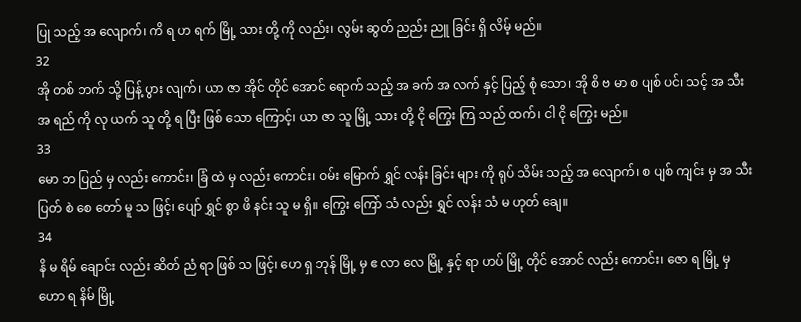ပြု သည့် အ လျောက်၊ ကိ ရ ဟ ရက် မြို့ သား တို့ ကို လည်း၊ လွမ်း ဆွတ် ညည်း ညူ ခြင်း ရှိ လိမ့် မည်။
32
အို တစ် ဘက် သို့ ပြန့် ပွား လျက်၊ ယာ ဇာ အိုင် တိုင် အောင် ရောက် သည့် အ ခက် အ လက် နှင့် ပြည့် စုံ သော၊ အို စိ ဗ မာ စ ပျစ် ပင်၊ သင့် အ သီး အ ရည် ကို လု ယက် သူ တို့ ရ ပြီး ဖြစ် သော ကြောင့်၊ ယာ ဇာ သူ မြို့ သား တို့ ငို ကြွေး ကြ သည် ထက်၊ ငါ ငို ကြွေး မည်။
33
မော ဘ ပြည် မှ လည်း ကောင်း၊ ခြံ ထဲ မှ လည်း ကောင်း၊ ဝမ်း မြောက် ရွှင် လန်း ခြင်း များ ကို ရုပ် သိမ်း သည့် အ လျောက်၊ စ ပျစ် ကျင်း မှ အ သီး ပြတ် စဲ စေ တော် မူ သ ဖြင့်၊ ပျော် ရွှင် စွာ ဖိ နင်း သူ မ ရှိ။ ကြွေး ကြော် သံ လည်း ရွှင် လန်း သံ မ ဟုတ် ချေ။
34
နိ မ ရိမ် ချောင်း လည်း ဆိတ် ညံ ရာ ဖြစ် သ ဖြင့်၊ ဟေ ရှ ဘုန် မြို့ မှ ဧ လာ လေ မြို့ နှင့် ရာ ဟပ် မြို့ တိုင် အောင် လည်း ကောင်း၊ ဇော ရ မြို့ မှ ဟော ရ နိမ် မြို့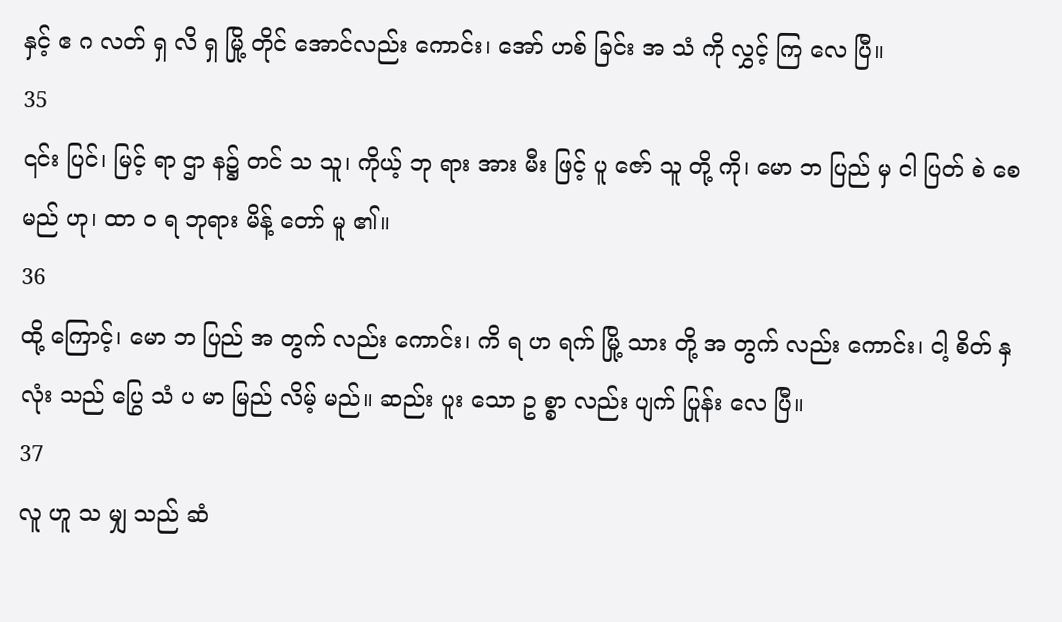နှင့် ဧ ဂ လတ် ရှ လိ ရှ မြို့ တိုင် အောင်လည်း ကောင်း၊ အော် ဟစ် ခြင်း အ သံ ကို လွှင့် ကြ လေ ပြီ။
35
၎င်း ပြင်၊ မြင့် ရာ ဌာ န၌ တင် သ သူ၊ ကိုယ့် ဘု ရား အား မီး ဖြင့် ပူ ဇော် သူ တို့ ကို၊ မော ဘ ပြည် မှ ငါ ပြတ် စဲ စေ မည် ဟု၊ ထာ ဝ ရ ဘုရား မိန့် တော် မူ ၏။
36
ထို့ ကြောင့်၊ မော ဘ ပြည် အ တွက် လည်း ကောင်း၊ ကိ ရ ဟ ရက် မြို့ သား တို့ အ တွက် လည်း ကောင်း၊ ငါ့ စိတ် နှ လုံး သည် ပြွေ သံ ပ မာ မြည် လိမ့် မည်။ ဆည်း ပူး သော ဥ စ္စာ လည်း ပျက် ပြုန်း လေ ပြီ။
37
လူ ဟူ သ မျှ သည် ဆံ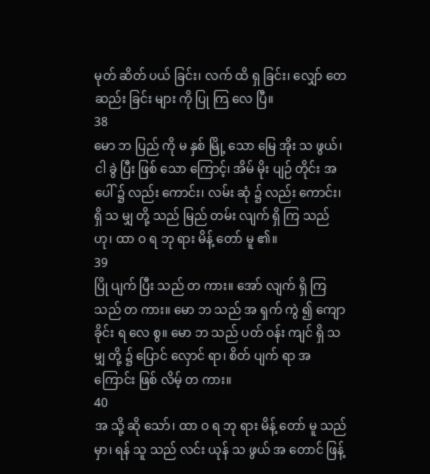မုတ် ဆိတ် ပယ် ခြင်း၊ လက် ထိ ရှ ခြင်း၊ လျှော် တေ ဆည်း ခြင်း များ ကို ပြု ကြ လေ ပြီ။
38
မော ဘ ပြည် ကို မ နှစ် မြို့ သော မြေ အိုး သ ဖွယ်၊ ငါ ခွဲ ပြီး ဖြစ် သော ကြောင့်၊ အိမ် မိုး ပျဉ် တိုင်း အ ပေါ် ၌ လည်း ကောင်း၊ လမ်း ဆုံ ၌ လည်း ကောင်း၊ ရှိ သ မျှ တို့ သည် မြည် တမ်း လျက် ရှိ ကြ သည် ဟု၊ ထာ ဝ ရ ဘု ရား မိန့် တော် မူ ၏။
39
ပြို ပျက် ပြီး သည် တ ကား။ အော် လျက် ရှိ ကြ သည် တ ကား။ မော ဘ သည် အ ရှက် ကွဲ ၍ ကျော ခိုင်း ရ လေ စွ။ မော ဘ သည် ပတ် ဝန်း ကျင် ရှိ သ မျှ တို့ ၌ ပြောင် လှောင် ရာ၊ စိတ် ပျက် ရာ အ ကြောင်း ဖြစ် လိမ့် တ ကား။
40
အ သို့ ဆို သော်၊ ထာ ဝ ရ ဘု ရား မိန့် တော် မူ သည် မှာ၊ ရန် သူ သည် လင်း ယုန် သ ဖွယ် အ တောင် ဖြန့်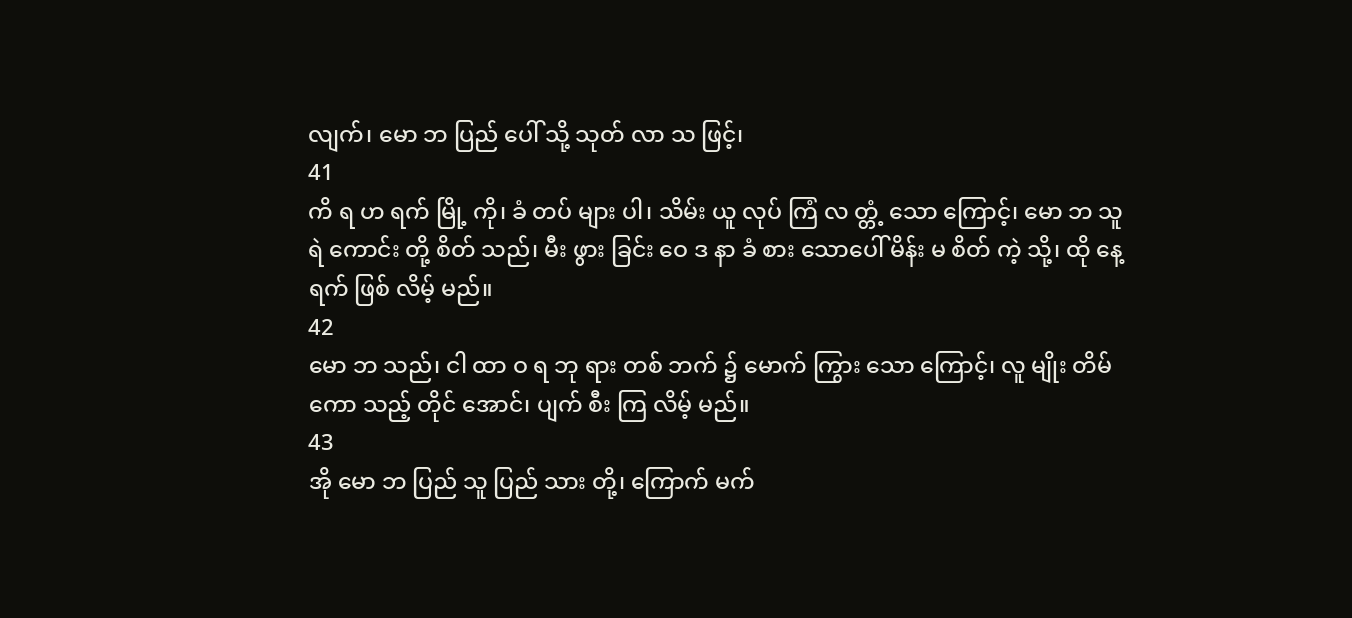လျက်၊ မော ဘ ပြည် ပေါ် သို့ သုတ် လာ သ ဖြင့်၊
41
ကိ ရ ဟ ရက် မြို့ ကို၊ ခံ တပ် များ ပါ၊ သိမ်း ယူ လုပ် ကြံ လ တ္တံ့ သော ကြောင့်၊ မော ဘ သူ ရဲ ကောင်း တို့ စိတ် သည်၊ မီး ဖွား ခြင်း ဝေ ဒ နာ ခံ စား သောပေါ် မိန်း မ စိတ် ကဲ့ သို့၊ ထို နေ့ ရက် ဖြစ် လိမ့် မည်။
42
မော ဘ သည်၊ ငါ ထာ ဝ ရ ဘု ရား တစ် ဘက် ၌ မောက် ကြွား သော ကြောင့်၊ လူ မျိုး တိမ် ကော သည့် တိုင် အောင်၊ ပျက် စီး ကြ လိမ့် မည်။
43
အို မော ဘ ပြည် သူ ပြည် သား တို့၊ ကြောက် မက်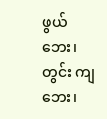ဖွယ် ဘေး၊ တွင်း ကျ ဘေး၊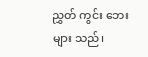ညွှတ် ကွင်း ဘေး များ သည်၊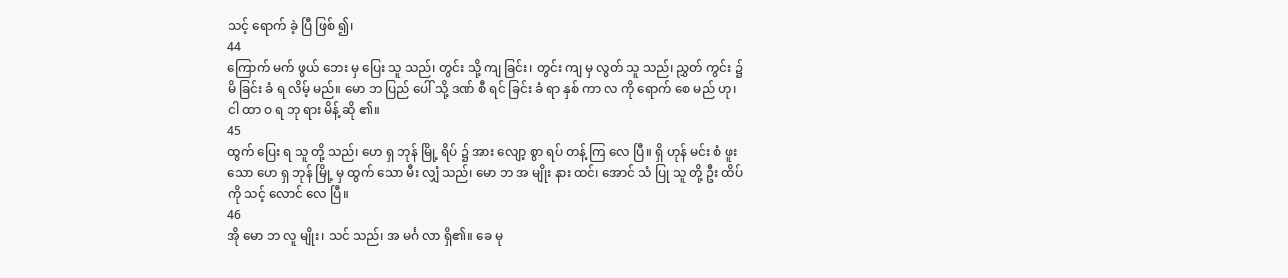သင့် ရောက် ခဲ့ ပြီ ဖြစ် ၍၊
44
ကြောက် မက် ဖွယ် ဘေး မှ ပြေး သူ သည်၊ တွင်း သို့ ကျ ခြင်း၊ တွင်း ကျ မှ လွတ် သူ သည်၊ ညွှတ် ကွင်း ၌ မိ ခြင်း ခံ ရ လိမ့် မည်။ မော ဘ ပြည် ပေါ် သို့ ဒဏ် စီ ရင် ခြင်း ခံ ရာ နှစ် ကာ လ ကို ရောက် စေ မည် ဟု၊ ငါ ထာ ဝ ရ ဘု ရား မိန့် ဆို ၏။
45
ထွက် ပြေး ရ သူ တို့ သည်၊ ဟေ ရှ ဘုန် မြို့ ရိပ် ၌ အား လျော့ စွာ ရပ် တန့် ကြ လေ ပြီ။ ရှိ ဟုန် မင်း စံ ဖူး သော ဟေ ရှ ဘုန် မြို့ မှ ထွက် သော မီး လျှံ သည်၊ မော ဘ အ မျိုး နား ထင်၊ အောင် သံ ပြု သူ တို့ ဦး ထိပ် ကို သင့် လောင် လေ ပြီ။
46
အို မော ဘ လူ မျိုး၊ သင် သည်၊ အ မင်္ဂ လာ ရှိ၏။ ခေ မု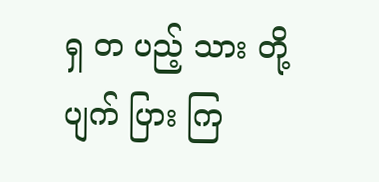ရှ တ ပည့် သား တို့ ပျက် ပြား ကြ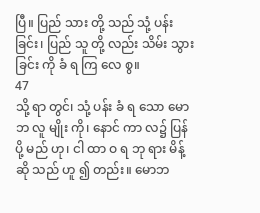ပြီ။ ပြည် သား တို့ သည် သုံ့ ပန်း ခြင်း၊ ပြည် သူ တို့ လည်း သိမ်း သွား ခြင်း ကို ခံ ရ ကြ လေ စွ။
47
သို့ ရာ တွင်၊ သုံ့ ပန်း ခံ ရ သော မော ဘ လူ မျိုး ကို၊ နောင် ကာ လ၌ ပြန် ပို့ မည် ဟု၊ ငါ ထာ ဝ ရ ဘု ရား မိန့် ဆို သည် ဟူ ၍ တည်း။ မောဘ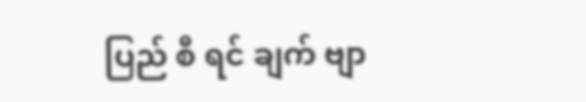ပြည် စီ ရင် ချက် ဗျာ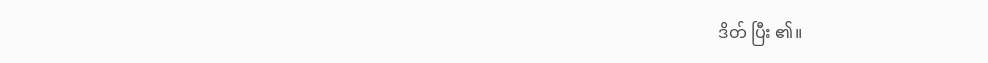ဒိတ် ပြီး ၏။